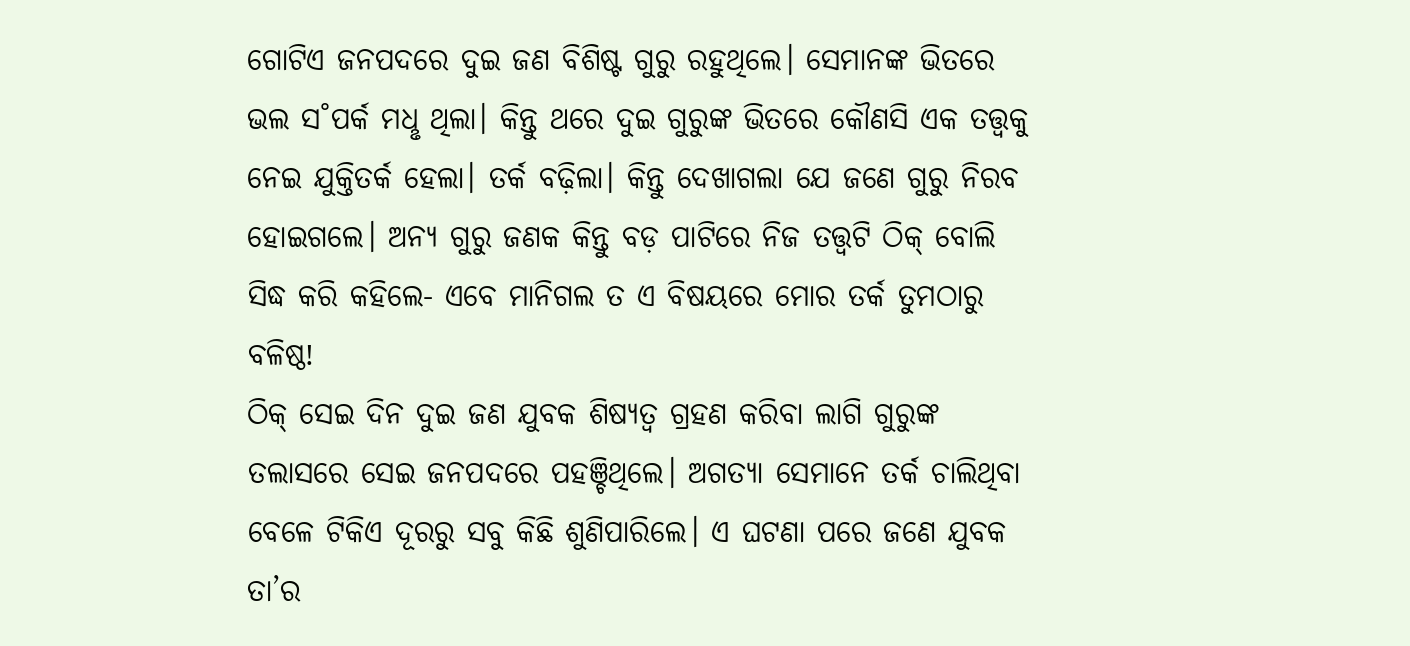ଗୋଟିଏ ଜନପଦରେ ଦୁଇ ଜଣ ବିଶିଷ୍ଟ ଗୁରୁ ରହୁଥିଲେ। ସେମାନଙ୍କ ଭିତରେ ଭଲ ସ˚ପର୍କ ମଧୢ ଥିଲା। କିନ୍ତୁ ଥରେ ଦୁଇ ଗୁରୁଙ୍କ ଭିତରେ କୌଣସି ଏକ ତତ୍ତ୍ବକୁ ନେଇ ଯୁକ୍ତିତର୍କ ହେଲା। ତର୍କ ବଢ଼ିଲା। କିନ୍ତୁ ଦେଖାଗଲା ଯେ ଜଣେ ଗୁରୁ ନିରବ ହୋଇଗଲେ। ଅନ୍ୟ ଗୁରୁ ଜଣକ କିନ୍ତୁ ବଡ଼ ପାଟିରେ ନିଜ ତତ୍ତ୍ବଟି ଠିକ୍ ବୋଲି ସିଦ୍ଧ କରି କହିଲେ- ଏବେ ମାନିଗଲ ତ ଏ ବିଷୟରେ ମୋର ତର୍କ ତୁମଠାରୁ ବଳିଷ୍ଠ!
ଠିକ୍ ସେଇ ଦିନ ଦୁଇ ଜଣ ଯୁବକ ଶିଷ୍ୟତ୍ବ ଗ୍ରହଣ କରିବା ଲାଗି ଗୁରୁଙ୍କ ତଲାସରେ ସେଇ ଜନପଦରେ ପହଞ୍ଚିଥିଲେ। ଅଗତ୍ୟା ସେମାନେ ତର୍କ ଚାଲିଥିବା ବେଳେ ଟିକିଏ ଦୂରରୁ ସବୁ କିଛି ଶୁଣିପାରିଲେ। ଏ ଘଟଣା ପରେ ଜଣେ ଯୁବକ ତା’ର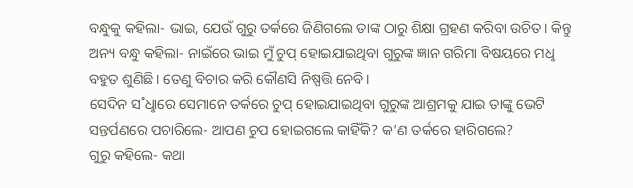ବନ୍ଧୁକୁ କହିଲା- ଭାଇ, ଯେଉଁ ଗୁରୁ ତର୍କରେ ଜିଣିଗଲେ ତାଙ୍କ ଠାରୁ ଶିକ୍ଷା ଗ୍ରହଣ କରିବା ଉଚିତ। କିନ୍ତୁ ଅନ୍ୟ ବନ୍ଧୁ କହିଲା- ନାଇଁରେ ଭାଇ ମୁଁ ଚୁପ୍ ହୋଇଯାଇଥିବା ଗୁରୁଙ୍କ ଜ୍ଞାନ ଗରିମା ବିଷୟରେ ମଧୢ ବହୁତ ଶୁଣିଛି। ତେଣୁ ବିଚାର କରି କୌଣସି ନିଷ୍ପତ୍ତି ନେବି।
ସେଦିନ ସ˚ଧୢାରେ ସେମାନେ ତର୍କରେ ଚୁପ୍ ହୋଇଯାଇଥିବା ଗୁରୁଙ୍କ ଆଶ୍ରମକୁ ଯାଇ ତାଙ୍କୁ ଭେଟି ସନ୍ତର୍ପଣରେ ପଚାରିଲେ- ଆପଣ ଚୁପ ହୋଇଗଲେ କାହିଁକି? କ’ଣ ତର୍କରେ ହାରିଗଲେ?
ଗୁରୁ କହିଲେ- କଥା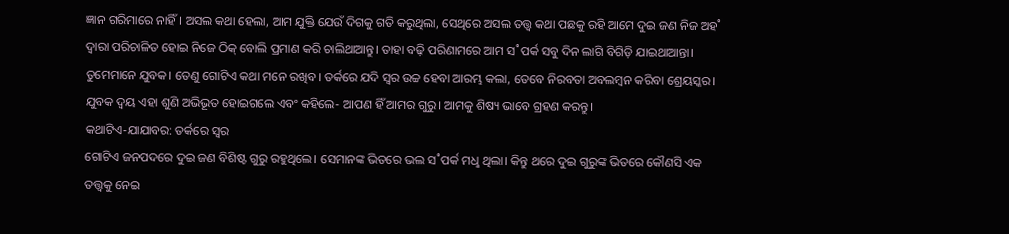ଜ୍ଞାନ ଗରିମାରେ ନାହିଁ। ଅସଲ କଥା ହେଲା, ଆମ ଯୁକ୍ତି ଯେଉଁ ଦିଗକୁ ଗତି କରୁଥିଲା, ସେଥିରେ ଅସଲ ତତ୍ତ୍ବ କଥା ପଛକୁ ରହି ଆମେ ଦୁଇ ଜଣ ନିଜ ଅହ˚ ଦ୍ବାରା ପରିଚାଳିତ ହୋଇ ନିଜେ ଠିକ୍ ବୋଲି ପ୍ରମାଣ କରି ଚାଲିଥାଆନ୍ତୁ। ତାହା ବଢ଼ି ପରିଣାମରେ ଆମ ସ˚ପର୍କ ସବୁ ଦିନ ଲାଗି ବିଗିଡ଼ି ଯାଇଥାଆନ୍ତା। ତୁମେମାନେ ଯୁବକ। ତେଣୁ ଗୋଟିଏ କଥା ମନେ ରଖିବ। ତର୍କରେ ଯଦି ସ୍ବର ଉଚ୍ଚ ହେବା ଆରମ୍ଭ କଲା, ତେବେ ନିରବତା ଅବଲମ୍ବନ କରିବା ଶ୍ରେୟସ୍କର।
ଯୁବକ ଦ୍ବୟ ଏହା ଶୁଣି ଅଭିଭୂତ ହୋଇଗଲେ ଏବଂ କହିଲେ- ଆପଣ ହିଁ ଆମର ଗୁରୁ। ଆମକୁ ଶିଷ୍ୟ ଭାବେ ଗ୍ରହଣ କରନ୍ତୁ।
କଥାଟିଏ-ଯାଯାବର: ତର୍କରେ ସ୍ବର
ଗୋଟିଏ ଜନପଦରେ ଦୁଇ ଜଣ ବିଶିଷ୍ଟ ଗୁରୁ ରହୁଥିଲେ। ସେମାନଙ୍କ ଭିତରେ ଭଲ ସ˚ପର୍କ ମଧୢ ଥିଲା। କିନ୍ତୁ ଥରେ ଦୁଇ ଗୁରୁଙ୍କ ଭିତରେ କୌଣସି ଏକ ତତ୍ତ୍ବକୁ ନେଇ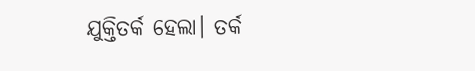ଯୁକ୍ତିତର୍କ ହେଲା। ତର୍କ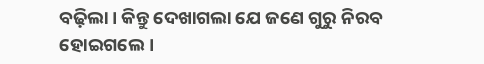ବଢ଼ିଲା। କିନ୍ତୁ ଦେଖାଗଲା ଯେ ଜଣେ ଗୁରୁ ନିରବ ହୋଇଗଲେ।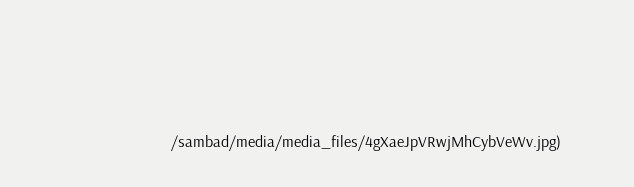/sambad/media/media_files/4gXaeJpVRwjMhCybVeWv.jpg)